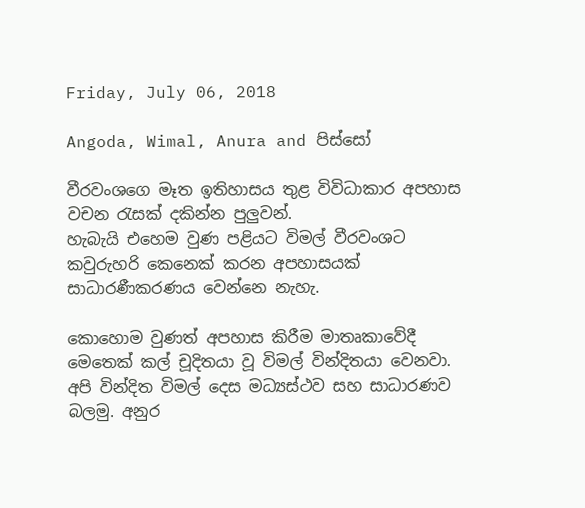Friday, July 06, 2018

Angoda, Wimal, Anura and පිස්සෝ

වීරවංශගෙ මෑත ඉතිහාසය තුළ විවිධාකාර අපහාස වචන රැසක් දකින්න පුලුවන්.
හැබැයි එහෙම වුණ පළියට විමල් වීරවංශට කවුරුහරි කෙනෙක් කරන අපහාසයක් සාධාරණීකරණය වෙන්නෙ නැහැ.

කොහොම වුණත් අපහාස කිරීම මාතෘකාවේදී මෙතෙක් කල් චූදිතයා වූ විමල් වින්දිතයා වෙනවා. අපි වින්දිත විමල් දෙස මධ්‍යස්ථව සහ සාධාරණව බලමු. අනුර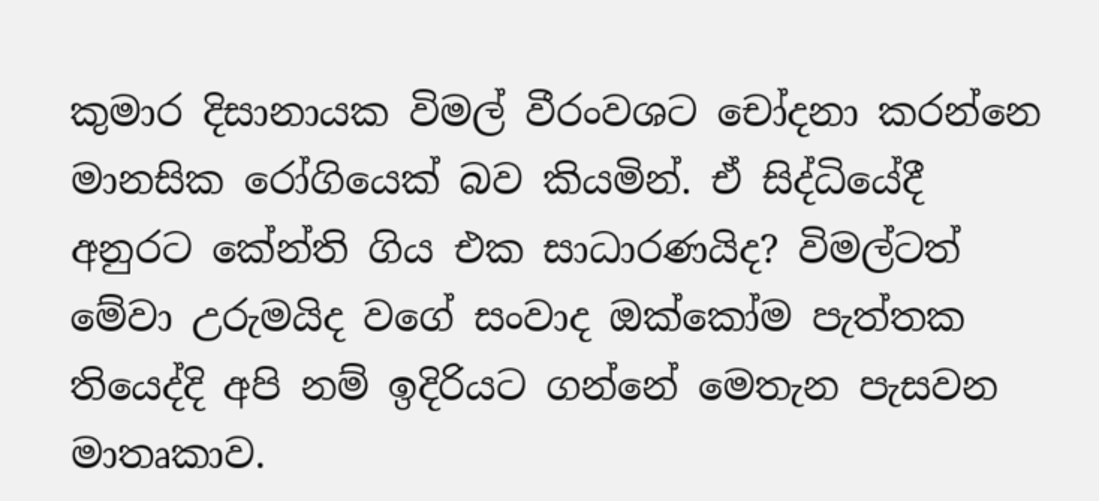කුමාර දිසානායක විමල් වීරංවශට චෝදනා කරන්නෙ මානසික රෝගියෙක් බව කියමින්. ඒ සිද්ධියේදී අනුරට කේන්ති ගිය එක සාධාරණයිද? විමල්ටත් මේවා උරුමයිද වගේ සංවාද ඔක්කෝම පැත්තක තියෙද්දි අපි නම් ඉදිරියට ගන්නේ මෙතැන පැසවන මාතෘකාව.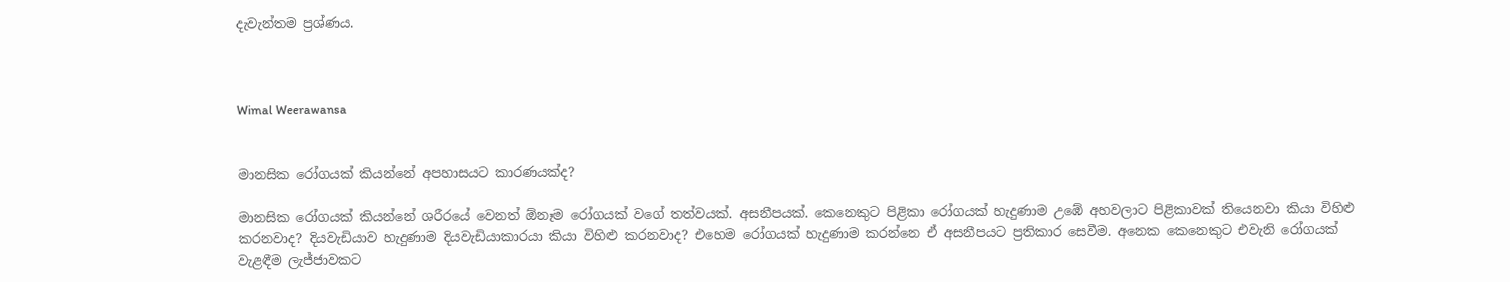දැවැන්තම ප්‍රශ්ණය.



Wimal Weerawansa


මානසික රෝගයක් කියන්නේ අපහාසයට කාරණයක්ද?

මානසික රෝගයක් කියන්නේ ශරීරයේ වෙනත් ඕනෑම රෝගයක් වගේ තත්වයක්. අසනීපයක්. කෙනෙකුට පිළිකා රෝගයක් හැදුණාම උඹේ අහවලාට පිළිකාවක් තියෙනවා කියා විහිළු කරනවාද? දියවැඩියාව හැදුණාම දියවැඩියාකාරයා කියා විහිළු කරනවාද? එහෙම රෝගයක් හැදුණාම කරන්නෙ ඒ අසනීපයට ප්‍රතිකාර සෙවීම. අනෙක කෙනෙකුට එවැනි රෝගයක් වැළඳීම ලැජ්ජාවකට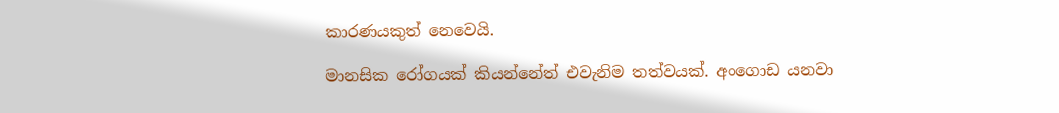කාරණයකුත් නෙවෙයි.

මානසික රෝගයක් කියන්නේත් එවැනිම තත්වයක්. අංගොඩ යනවා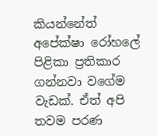කියන්නේත් අපේක්ෂා රෝහලේ පිළිකා ප්‍රතිකාර ගන්නවා වගේම වැඩක්. ඒත් අපි තවම පරණ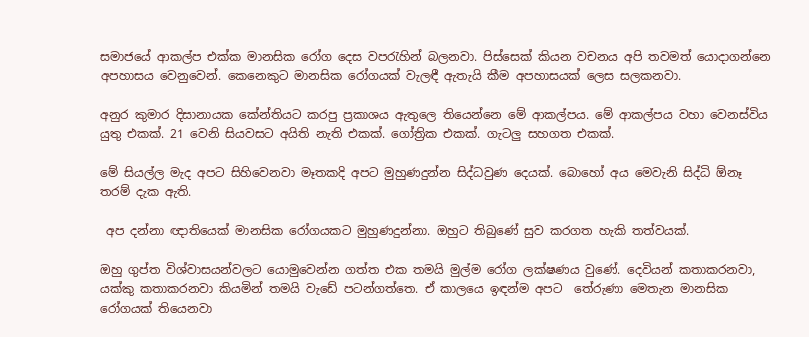සමාජයේ ආකල්ප එක්ක මානසික රෝග දෙස වපරැහින් බලනවා. පිස්සෙක් කියන වචනය අපි තවමත් යොදාගන්නෙ අපහාසය වෙනුවෙන්. කෙනෙකුට මානසික රෝගයක් වැලඳී ඇතැයි කීම අපහාසයක් ලෙස සලකනවා.

අනුර කුමාර දිසානායක කේන්තියට කරපු ප්‍රකාශය ඇතුලෙ තියෙන්නෙ මේ ආකල්පය. මේ ආකල්පය වහා වෙනස්විය යුතු එකක්. 21 වෙනි සියවසට අයිති නැති එකක්. ගෝත්‍රික එකක්. ගැටලු සහගත එකක්.

මේ සියල්ල මැද අපට සිහිවෙනවා මෑතකදි අපට මුහුණදුන්න සිද්ධවුණ දෙයක්. බොහෝ අය මෙවැනි සිද්ධි ඕනෑ තරම් දැක ඇති.

 අප දන්නා ඥාතියෙක් මානසික රෝගයකට මුහුණදුන්නා. ඔහුට තිබුණේ සුව කරගත හැකි තත්වයක්.

ඔහු ගුප්ත විශ්වාසයන්වලට යොමුවෙන්න ගත්ත එක තමයි මුල්ම රෝග ලක්ෂණය වුණේ. දෙවියන් කතාකරනවා, යක්කු කතාකරනවා කියමින් තමයි වැඩේ පටන්ගත්තෙ. ඒ කාලයෙ ඉඳන්ම අපට  තේරුණා මෙතැන මානසික රෝගයක් තියෙනවා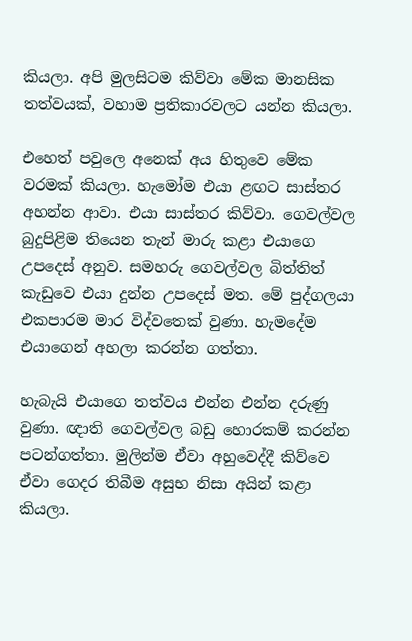කියලා. අපි මුලසිටම කිව්වා මේක මානසික තත්වයක්, වහාම ප්‍රතිකාරවලට යන්න කියලා.

එහෙත් පවුලෙ අනෙක් අය හිතුවෙ මේක වරමක් කියලා. හැමෝම එයා ළඟට සාස්තර අහන්න ආවා. එයා සාස්තර කිව්වා. ගෙවල්වල බුදුපිළිම තියෙන තැන් මාරු කළා එයාගෙ උපදෙස් අනුව. සමහරු ගෙවල්වල බිත්තිත් කැඩුවෙ එයා දුන්න උපදෙස් මත. මේ පුද්ගලයා එකපාරම මාර විද්වතෙක් වුණා. හැමදේම එයාගෙන් අහලා කරන්න ගත්තා.

හැබැයි එයාගෙ තත්වය එන්න එන්න දරුණු වුණා. ඥාති ගෙවල්වල බඩු හොරකම් කරන්න පටන්ගත්තා. මුලින්ම ඒවා අහුවෙද්දී කිව්වෙ ඒවා ගෙදර තිබීම අසුභ නිසා අයින් කළා කියලා.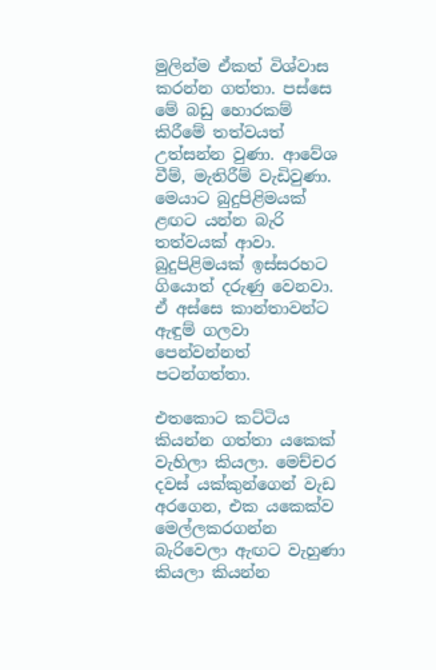මුලින්ම ඒකත් විශ්වාස කරන්න ගත්තා. පස්සෙ මේ බඩු හොරකම් කිරීමේ තත්වයත් උත්සන්න වුණා. ආවේශ වීම්, මැතිරීම් වැඩිවුණා. මෙයාට බුදුපිළිමයක් ළඟට යන්න බැරි තත්වයක් ආවා. බුදුපිළිමයක් ඉස්සරහට ගියොත් දරුණු වෙනවා. ඒ අස්සෙ කාන්තාවන්ට ඇඳුම් ගලවා පෙන්වන්නත් පටන්ගත්තා.

එතකොට කට්ටිය කියන්න ගත්තා යකෙක් වැහිලා කියලා. මෙච්චර දවස් යක්කුන්ගෙන් වැඩ අරගෙන, එක යකෙක්ව මෙල්ලකරගන්න බැරිවෙලා ඇඟට වැහුණා කියලා කියන්න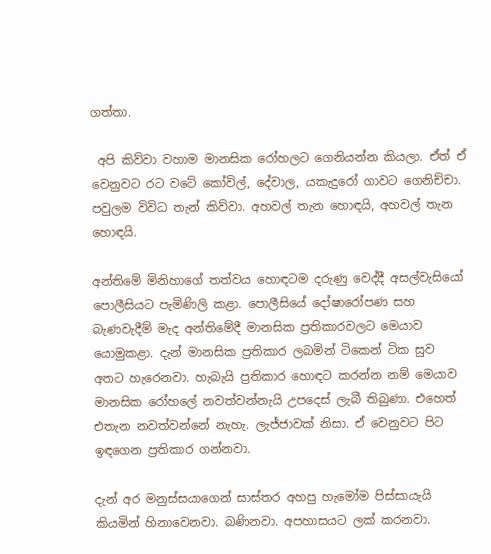ගත්තා.

 අපි කිව්වා වහාම මානසික රෝහලට ගෙනියන්න කියලා. ඒත් ඒ වෙනුවට රට වටේ කෝවිල්, දේවාල, යකැදුරෝ ගාවට ගෙනිච්චා. පවුලම විවිධ තැන් කිව්වා. අහවල් තැන හොඳයි, අහවල් තැන හොඳයි.

අන්තිමේ මිනිහාගේ තත්වය හොඳටම දරුණු වෙද්දී අසල්වැසියෝ පොලීසියට පැමිණිලි කළා. පොලීසියේ දෝෂාරෝපණ සහ බැණවැදීම් මැද අන්තිමේදී මානසික ප්‍රතිකාරවලට මෙයාව යොමුකළා. දැන් මානසික ප්‍රතිකාර ලබමින් ටිකෙන් ටික සුව අතට හැරෙනවා. හැබැයි ප්‍රතිකාර හොඳට කරන්න නම් මෙයාව මානසික රෝහලේ නවත්වන්නැයි උපදෙස් ලැබී තිබුණා. එහෙත් එතැන නවත්වන්නේ නැහැ. ලැජ්ජාවක් නිසා. ඒ වෙනුවට පිට ඉඳගෙන ප්‍රතිකාර ගන්නවා.

දැන් අර මනුස්සයාගෙන් සාස්තර අහපු හැමෝම පිස්සායැයි කියමින් හිනාවෙනවා. බණිනවා. අපහාසයට ලක් කරනවා.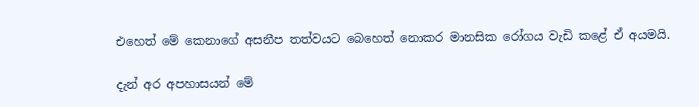එහෙත් මේ කෙනාගේ අසනීප තත්වයට බෙහෙත් නොකර මානසික රෝගය වැඩි කළේ ඒ අයමයි.

දැන් අර අපහාසයන් මේ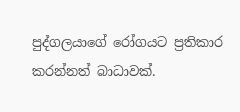පුද්ගලයාගේ රෝගයට ප්‍රතිකාර කරන්නත් බාධාවක්.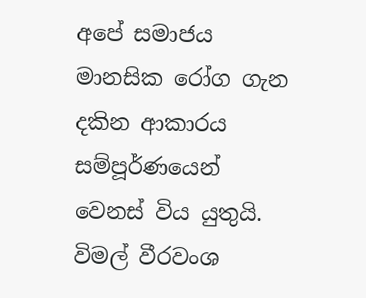අපේ සමාජය මානසික රෝග ගැන දකින ආකාරය සම්පූර්ණයෙන් වෙනස් විය යුතුයි. විමල් වීරවංශ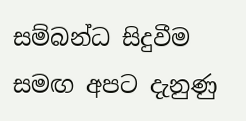සම්බන්ධ සිදුවීම සමඟ අපට දැනුණු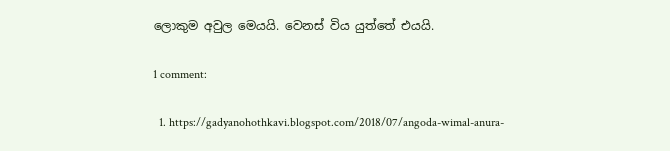ලොකුම අවුල මෙයයි. වෙනස් විය යුත්තේ එයයි.

1 comment:

  1. https://gadyanohothkavi.blogspot.com/2018/07/angoda-wimal-anura-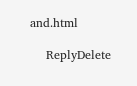and.html

    ReplyDelete